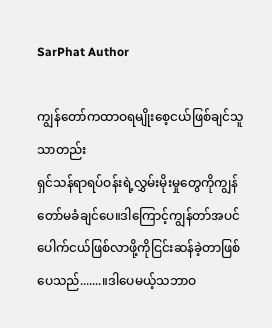SarPhat Author

ကျွန်တော်ကထာဝရမျိုးစေ့ငယ်ဖြစ်ချင်သူသာတည်း
ရှင်သန်ရာရပ်ဝန်းရဲ့လွှမ်းမိုးမှုတွေကိုကျွန်တော်မခံချင်ပေ။ဒါကြောင့်ကျွန်တာ်အပင်ပေါက်ငယ်ဖြစ်လာဖို့ကိုငြင်းဆန်ခဲ့တာဖြစ်ပေသည်.......။ဒါပေမယ့်သဘာဝ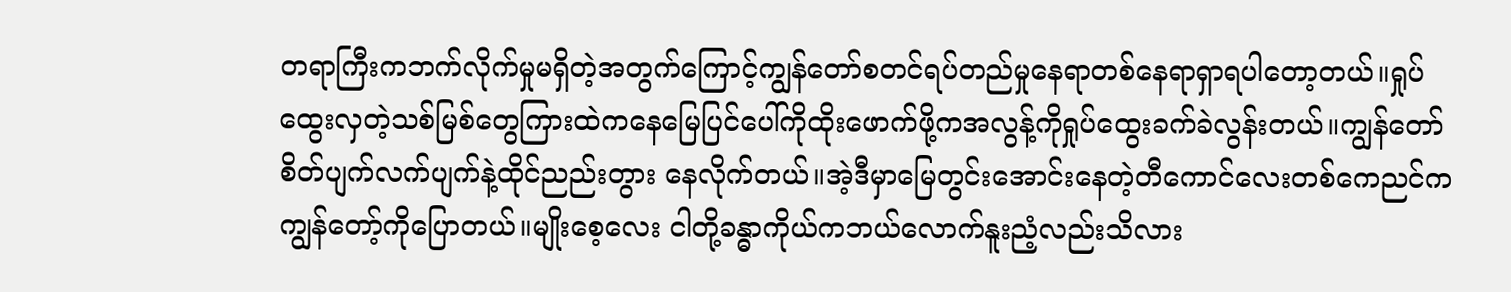တရာကြီးကဘက်လိုက်မှုမရှိတဲ့အတွက်ကြောင့်ကျွန်တော်စတင်ရပ်တည်မှုနေရာတစ်နေရာရှာရပါတော့တယ်။ရှုပ်ထွေးလှတဲ့သစ်မြစ်တွေကြားထဲကနေမြေပြင်ပေါ်ကိုထိုးဖောက်ဖို့ကအလွန့်ကိုရှုပ်ထွေးခက်ခဲလွန်းတယ်။ကျွန်တော်စိတ်ပျက်လက်ပျက်နဲ့ထိုင်ညည်းတွား နေလိုက်တယ်။အဲ့ဒီမှာမြေတွင်းအောင်းနေတဲ့တီကောင်လေးတစ်ကေညင်ကကျွန်တော့်ကိုပြောတယ်။မျိုးစေ့လေး ငါတို့ခန္ဓာကိုယ်ကဘယ်လောက်နူးညံ့လည်းသိလား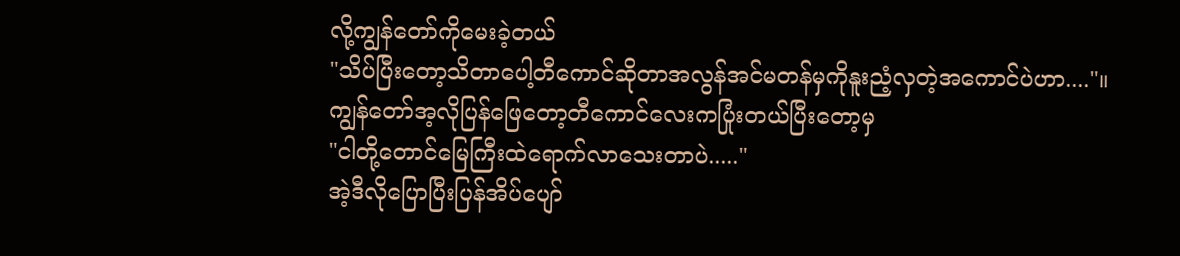လို့ကျွန်တော်ကိုမေးခဲ့တယ်
"သိပ်ပြီးတော့သိတာပေါ့တီကောင်ဆိုတာအလွန်အင်မတန်မှကိုနူးညံ့လှတဲ့အကောင်ပဲဟာ...."။
ကျွန်တော်အ့လိုပြန်ဖြေတော့တီကောင်လေးကပြုံးတယ်ပြီးတော့မှ
"ငါတို့တောင်မြေကြီးထဲရောက်လာသေးတာပဲ....."
အဲ့ဒီလိုပြောပြီးပြန်အိပ်ပျော်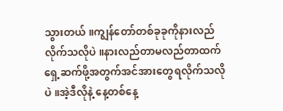သွားတယ်။ကျွန်တော်တစ်ခုခုကိုနားလည်လိုက်သလိုပဲ။နားလည်တာမလည်တာထက်ရှေ့ဆက်ဖို့အတွက်အင်အားတွေရလိုက်သလိုပဲ။အဲ့ဒီလိုနဲ့ နေ့တစ်နေ့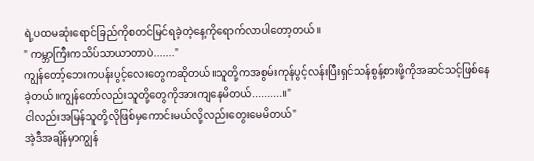ရဲ့ပထမဆုံးရောင်ခြည်ကိုစတင်မြင်ရခဲ့တဲ့နေ့ကိုရောက်လာပါတော့တယ်။
" ကမ္ဘာကြီးကသိပ်သာယာတာပဲ......."
ကျွန်တော့်ဘေးကပန်းပွင့်လေးတွေကဆိုတယ်။သူတို့ကအစွမ်းကုန်ပွင့်လန်းပြီးရှင်သန်စွန့်စားဖို့ကိုအဆင်သင့်ဖြစ်နေခဲ့တယ်။ကျွန်တော်လည်းသူတို့တွေကိုအားကျနေမိတယ်..........။"
ငါလည်းအမြန်သူတို့လိုဖြစ်မှကောင်းမယ်လို့လည်းတွေးမေမိတယ်"
အဲ့ဒီအချိန်မှာကျွန်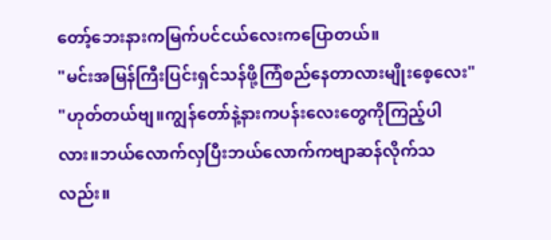တော့်ဘေးနားကမြက်ပင်ငယ်လေးကပြောတယ်။
"မင်းအမြန်ကြီးပြင်းရှင်သန်ဖို့ကြံစည်နေတာလားမျိုးစေ့လေး"
"ဟုတ်တယ်ဗျ။ကျွန်တော်နဲ့နားကပန်းလေးတွေကိုကြည့်ပါလား။ဘယ်လောက်လှပြီးဘယ်လောက်ကဗျာဆန်လိုက်သလည်း။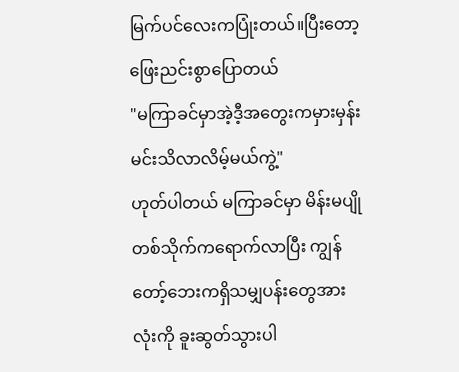မြက်ပင်လေးကပြုံးတယ်။ပြီးတော့ဖြေးညင်းစွာပြောတယ်
"မကြာခင်မှာအဲ့ဒီ့အတွေးကမှားမှန်းမင်းသိလာလိမ့်မယ်ကွဲ့"
ဟုတ်ပါတယ် မကြာခင်မှာ မိန်းမပျိုတစ်သိုက်ကရောက်လာပြီး ကျွန်တော့်ဘေးကရှိသမျှပန်းတွေအားလုံးကို ခူးဆွတ်သွားပါ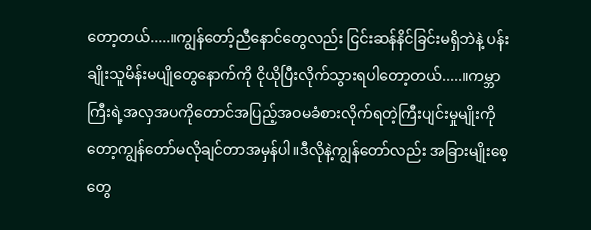တော့တယ်.....။ကျွန်တော့်ညီနောင်တွေလည်း ငြင်းဆန်နိင်ခြင်းမရှိဘဲနဲ့ ပန်းချိုးသူမိန်းမပျိုတွေနောက်ကို ငိုယိုပြီးလိုက်သွားရပါတော့တယ်.....။ကမ္ဘာကြီးရဲ့အလှအပကိုတောင်အပြည့်အဝမခံစားလိုက်ရတဲ့ကြီးပျင်းမှုမျိုးကိုတော့ကျွန်တော်မလိုချင်တာအမှန်ပါ။ဒီလိုနဲ့ကျွန်တော်လည်း အခြားမျိုးစေ့တွေ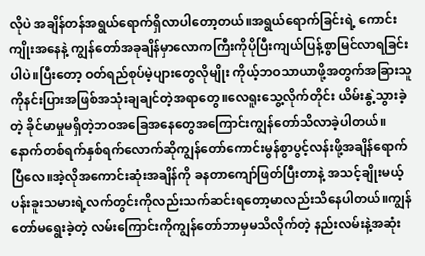လိုပဲ အချိန်တန်အရွယ်ရောက်ရှိလာပါတော့တယ်။အရွယ်ရောက်ခြင်းရဲ့ ကောင်းကျိုးအနေနဲ့ ကျွန်တော်အခုချိန်မှာလောကကြီးကိုပိုပြီးကျယ်ပြန့်စွာမြင်လာရခြင်းပါပဲ။ပြီးတော့ ဝတ်ရည်စုပ်မဲ့ပျားတွေလိုမျိုး ကိုယ့်ဘဝသာယာဖို့အတွက်အခြားသူကိုနင်းပြားအဖြစ်အသုံးချချင်တဲ့အရာတွေ။လေရူးသွေ့လိုက်တိုင်း ယိမ်းနွဲ့သွားခဲ့တဲ့ ခိုင်မာမှုမရှိတဲ့ဘဝအခြေအနေတွေအကြောင်းကျွန်တော်သိလာခဲ့ပါတယ်။နောက်တစ်ရက်နှစ်ရက်လောက်ဆိုကျွန်တော်ကောင်းမွန်စွာပွင့်လန်းဖို့အချိန်ရောက်ပြီလေ။အဲ့လိုအကောင်းဆုံးအချိန်ကို ခနတာကျော်ဖြတ်ပြီးတာနဲ့ အသင့်ချိုးမယ့် ပန်းခူးသမားရဲ့လက်တွင်းကိုလည်းသက်ဆင်းရတော့မာလည်းသိနေပါတယ်။ကျွန်တော်မရွေးခဲ့တဲ့ လမ်းကြောင်းကိုကျွန်တော်ဘာမှမသိလိုက်တဲ့ နည်းလမ်းနဲ့အဆုံး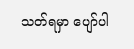သတ်ရမှာ ပျော်ပါ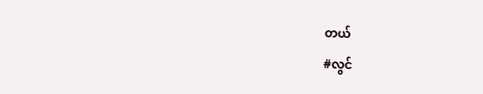တယ်
#လွင်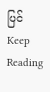ပြင်
Keep Reading